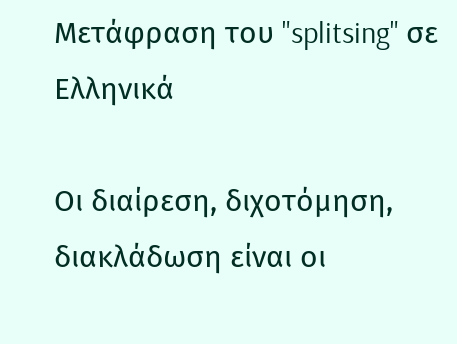Μετάφραση του "splitsing" σε Ελληνικά

Οι διαίρεση, διχοτόμηση, διακλάδωση είναι οι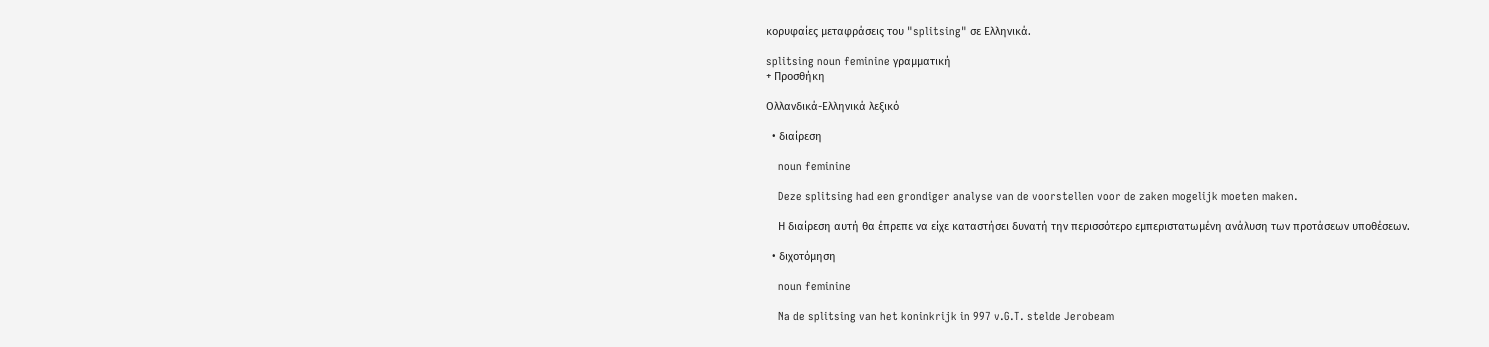κορυφαίες μεταφράσεις του "splitsing" σε Ελληνικά.

splitsing noun feminine γραμματική
+ Προσθήκη

Ολλανδικά-Ελληνικά λεξικό

  • διαίρεση

    noun feminine

    Deze splitsing had een grondiger analyse van de voorstellen voor de zaken mogelijk moeten maken.

    Η διαίρεση αυτή θα έπρεπε να είχε καταστήσει δυνατή την περισσότερο εμπεριστατωμένη ανάλυση των προτάσεων υποθέσεων.

  • διχοτόμηση

    noun feminine

    Na de splitsing van het koninkrijk in 997 v.G.T. stelde Jerobeam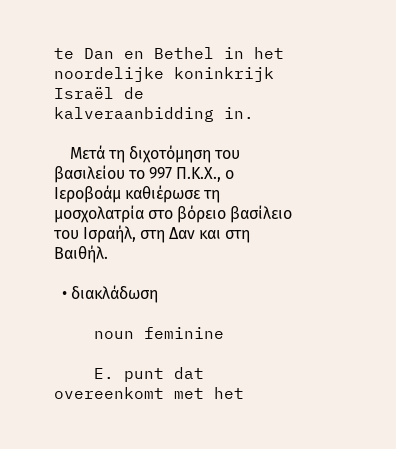te Dan en Bethel in het noordelijke koninkrijk Israël de kalveraanbidding in.

    Μετά τη διχοτόμηση του βασιλείου το 997 Π.Κ.Χ., ο Ιεροβοάμ καθιέρωσε τη μοσχολατρία στο βόρειο βασίλειο του Ισραήλ, στη Δαν και στη Βαιθήλ.

  • διακλάδωση

    noun feminine

    E. punt dat overeenkomt met het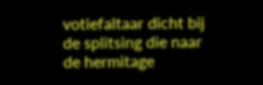votiefaltaar dicht bij de splitsing die naar de hermitage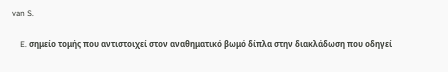van S.

    E. σημείο τομής που αντιστοιχεί στον αναθηματικό βωμό δίπλα στην διακλάδωση που οδηγεί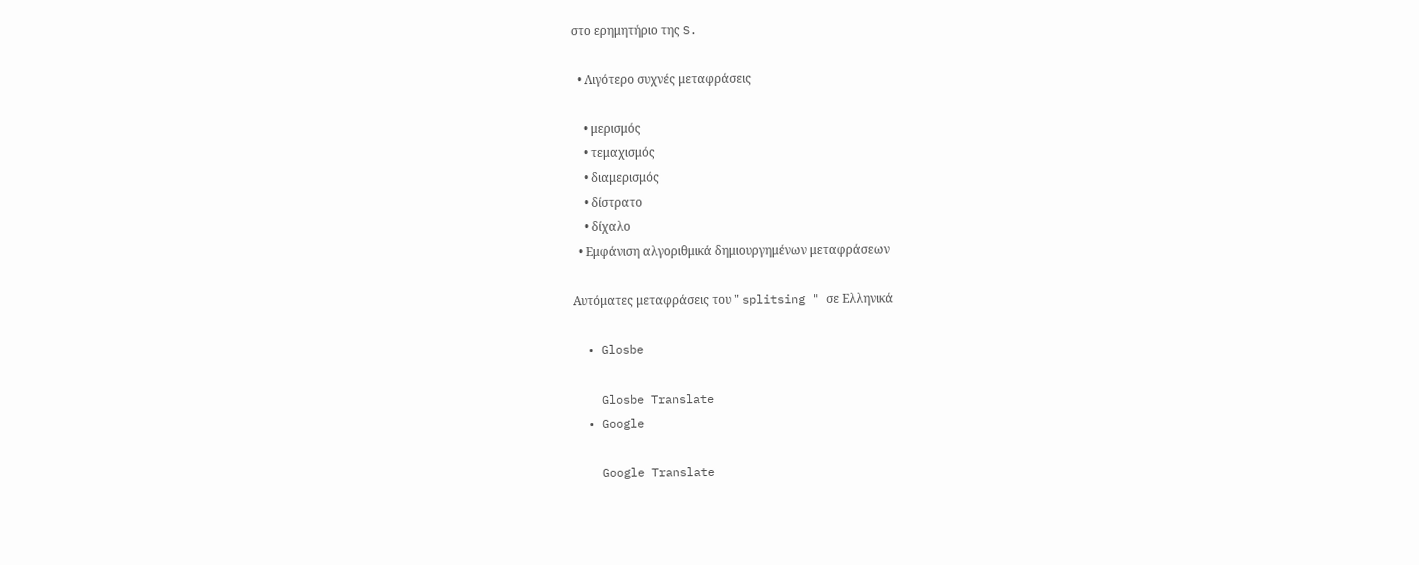στο ερημητήριο της S.

  • Λιγότερο συχνές μεταφράσεις

    • μερισμός
    • τεμαχισμός
    • διαμερισμός
    • δίστρατο
    • δίχαλο
  • Εμφάνιση αλγοριθμικά δημιουργημένων μεταφράσεων

Αυτόματες μεταφράσεις του " splitsing " σε Ελληνικά

  • Glosbe

    Glosbe Translate
  • Google

    Google Translate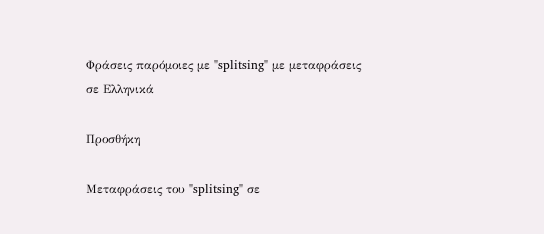Φράσεις παρόμοιες με "splitsing" με μεταφράσεις σε Ελληνικά

Προσθήκη

Μεταφράσεις του "splitsing" σε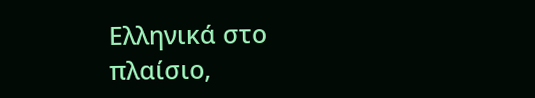Ελληνικά στο πλαίσιο,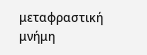μεταφραστική μνήμη